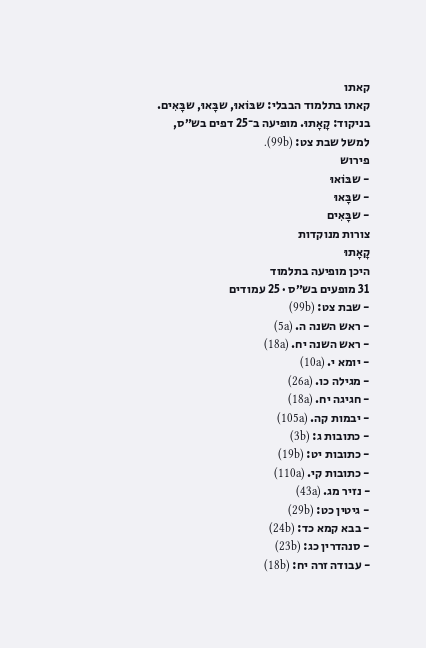קאתו
קאתו בתלמוד הבבלי: שבּוֹאוּ, שבָּאוּ, שבָּאִים. בניקוד: קָאָתוּ. מופיעה ב־25 דפים בש״ס, למשל שבת צט: (99b).
פירוש
- שבּוֹאוּ
- שבָּאוּ
- שבָּאִים
צורות מנוקדות
קָאָתוּ
היכן מופיעה בתלמוד
31 מופעים בש״ס · 25 עמודים
- שבת צט: (99b)
- ראש השנה ה. (5a)
- ראש השנה יח. (18a)
- יומא י. (10a)
- מגילה כו. (26a)
- חגיגה יח. (18a)
- יבמות קה. (105a)
- כתובות ג: (3b)
- כתובות יט: (19b)
- כתובות קי. (110a)
- נזיר מג. (43a)
- גיטין כט: (29b)
- בבא קמא כד: (24b)
- סנהדרין כג: (23b)
- עבודה זרה יח: (18b)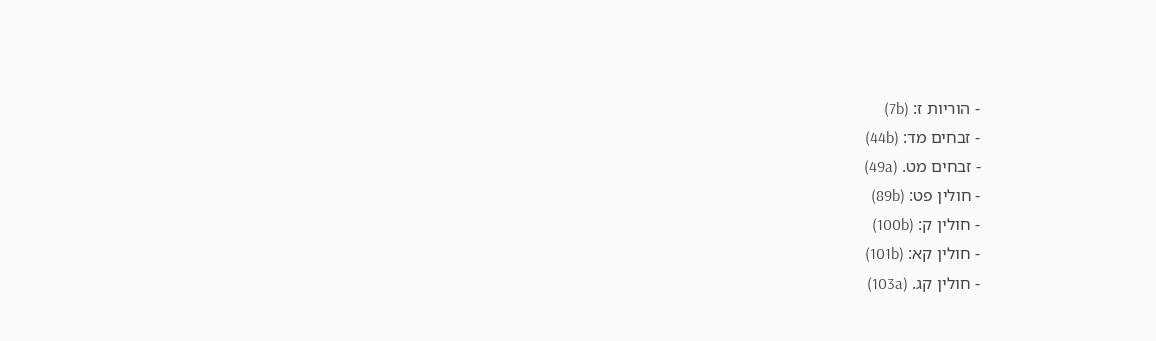- הוריות ז: (7b)
- זבחים מד: (44b)
- זבחים מט. (49a)
- חולין פט: (89b)
- חולין ק: (100b)
- חולין קא: (101b)
- חולין קג. (103a)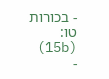- בכורות טו: (15b)
-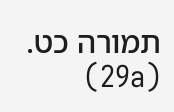תמורה כט. (29a)